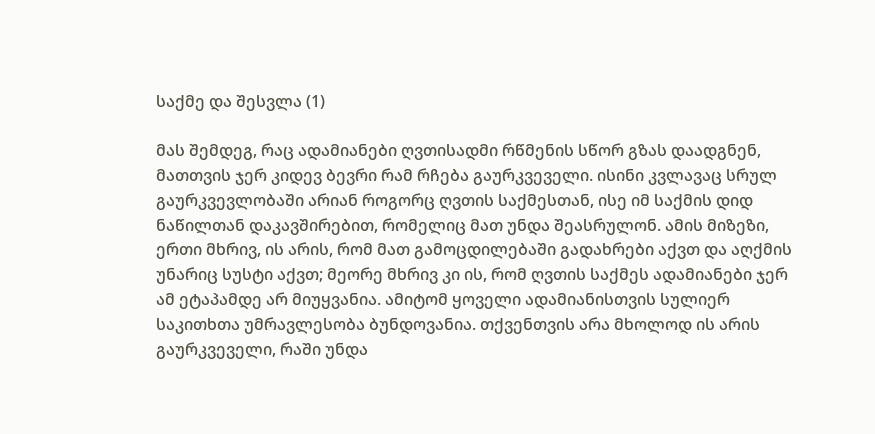საქმე და შესვლა (1)

მას შემდეგ, რაც ადამიანები ღვთისადმი რწმენის სწორ გზას დაადგნენ, მათთვის ჯერ კიდევ ბევრი რამ რჩება გაურკვეველი. ისინი კვლავაც სრულ გაურკვევლობაში არიან როგორც ღვთის საქმესთან, ისე იმ საქმის დიდ ნაწილთან დაკავშირებით, რომელიც მათ უნდა შეასრულონ. ამის მიზეზი, ერთი მხრივ, ის არის, რომ მათ გამოცდილებაში გადახრები აქვთ და აღქმის უნარიც სუსტი აქვთ; მეორე მხრივ კი ის, რომ ღვთის საქმეს ადამიანები ჯერ ამ ეტაპამდე არ მიუყვანია. ამიტომ ყოველი ადამიანისთვის სულიერ საკითხთა უმრავლესობა ბუნდოვანია. თქვენთვის არა მხოლოდ ის არის გაურკვეველი, რაში უნდა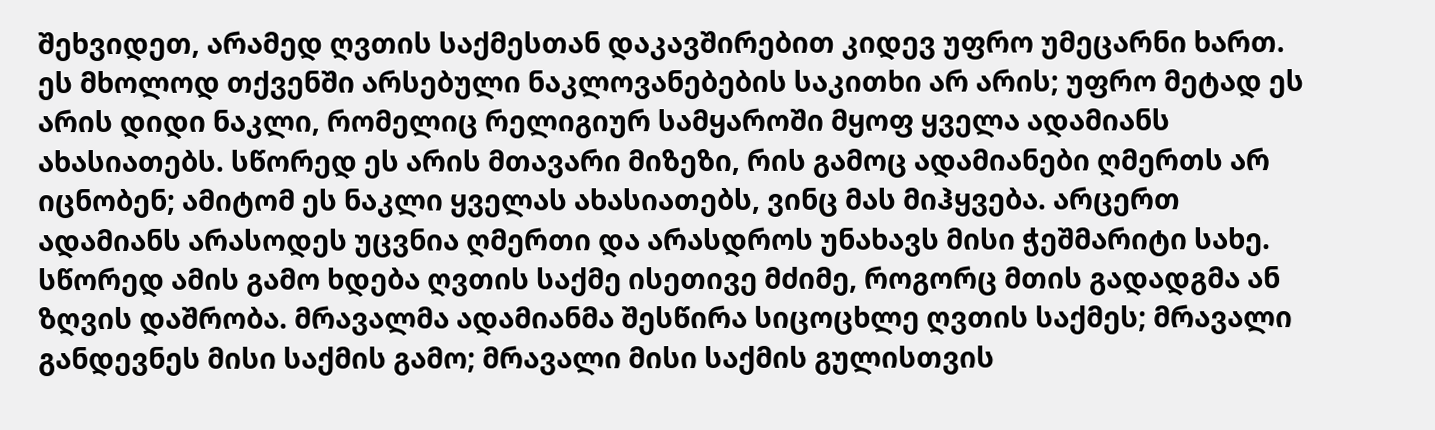შეხვიდეთ, არამედ ღვთის საქმესთან დაკავშირებით კიდევ უფრო უმეცარნი ხართ. ეს მხოლოდ თქვენში არსებული ნაკლოვანებების საკითხი არ არის; უფრო მეტად ეს არის დიდი ნაკლი, რომელიც რელიგიურ სამყაროში მყოფ ყველა ადამიანს ახასიათებს. სწორედ ეს არის მთავარი მიზეზი, რის გამოც ადამიანები ღმერთს არ იცნობენ; ამიტომ ეს ნაკლი ყველას ახასიათებს, ვინც მას მიჰყვება. არცერთ ადამიანს არასოდეს უცვნია ღმერთი და არასდროს უნახავს მისი ჭეშმარიტი სახე. სწორედ ამის გამო ხდება ღვთის საქმე ისეთივე მძიმე, როგორც მთის გადადგმა ან ზღვის დაშრობა. მრავალმა ადამიანმა შესწირა სიცოცხლე ღვთის საქმეს; მრავალი განდევნეს მისი საქმის გამო; მრავალი მისი საქმის გულისთვის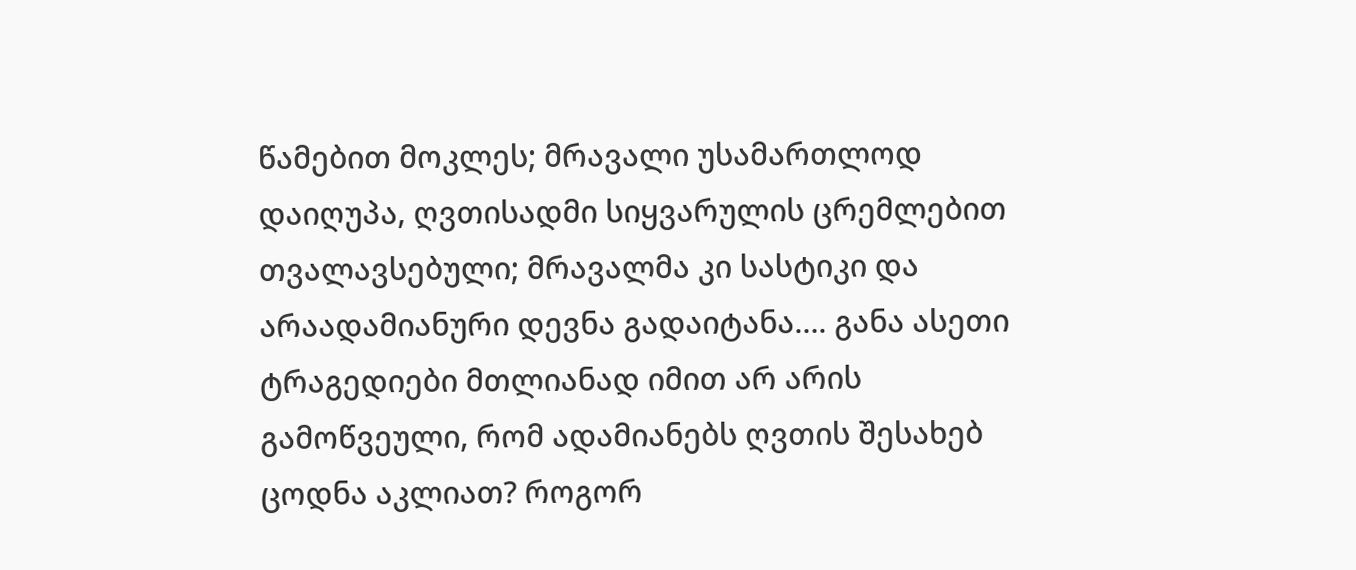წამებით მოკლეს; მრავალი უსამართლოდ დაიღუპა, ღვთისადმი სიყვარულის ცრემლებით თვალავსებული; მრავალმა კი სასტიკი და არაადამიანური დევნა გადაიტანა…. განა ასეთი ტრაგედიები მთლიანად იმით არ არის გამოწვეული, რომ ადამიანებს ღვთის შესახებ ცოდნა აკლიათ? როგორ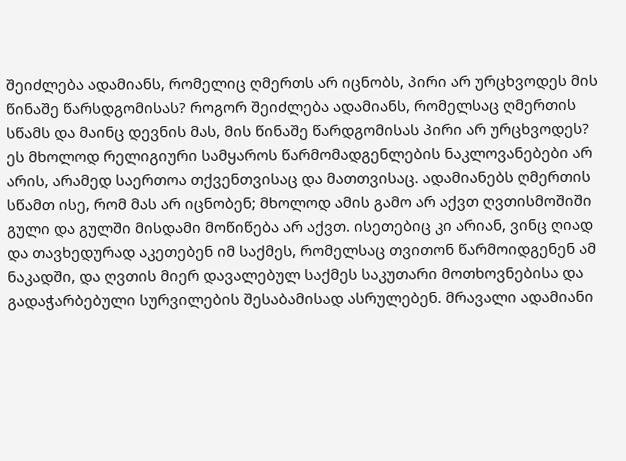შეიძლება ადამიანს, რომელიც ღმერთს არ იცნობს, პირი არ ურცხვოდეს მის წინაშე წარსდგომისას? როგორ შეიძლება ადამიანს, რომელსაც ღმერთის სწამს და მაინც დევნის მას, მის წინაშე წარდგომისას პირი არ ურცხვოდეს? ეს მხოლოდ რელიგიური სამყაროს წარმომადგენლების ნაკლოვანებები არ არის, არამედ საერთოა თქვენთვისაც და მათთვისაც. ადამიანებს ღმერთის სწამთ ისე, რომ მას არ იცნობენ; მხოლოდ ამის გამო არ აქვთ ღვთისმოშიში გული და გულში მისდამი მოწიწება არ აქვთ. ისეთებიც კი არიან, ვინც ღიად და თავხედურად აკეთებენ იმ საქმეს, რომელსაც თვითონ წარმოიდგენენ ამ ნაკადში, და ღვთის მიერ დავალებულ საქმეს საკუთარი მოთხოვნებისა და გადაჭარბებული სურვილების შესაბამისად ასრულებენ. მრავალი ადამიანი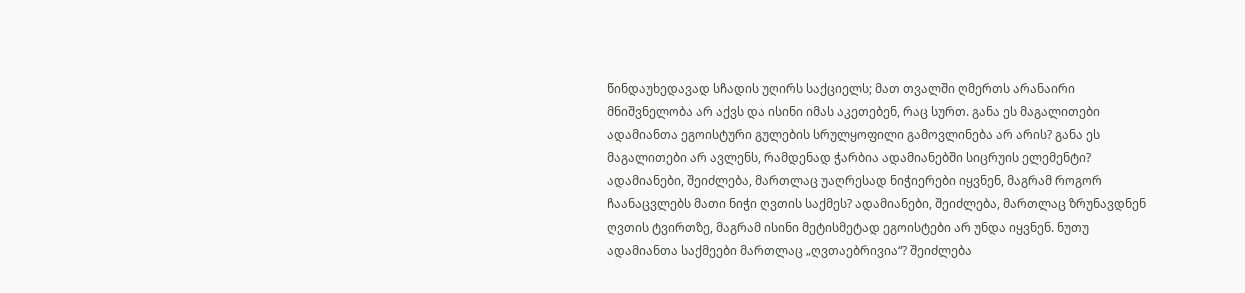წინდაუხედავად სჩადის უღირს საქციელს; მათ თვალში ღმერთს არანაირი მნიშვნელობა არ აქვს და ისინი იმას აკეთებენ, რაც სურთ. განა ეს მაგალითები ადამიანთა ეგოისტური გულების სრულყოფილი გამოვლინება არ არის? განა ეს მაგალითები არ ავლენს, რამდენად ჭარბია ადამიანებში სიცრუის ელემენტი? ადამიანები, შეიძლება, მართლაც უაღრესად ნიჭიერები იყვნენ, მაგრამ როგორ ჩაანაცვლებს მათი ნიჭი ღვთის საქმეს? ადამიანები, შეიძლება, მართლაც ზრუნავდნენ ღვთის ტვირთზე, მაგრამ ისინი მეტისმეტად ეგოისტები არ უნდა იყვნენ. ნუთუ ადამიანთა საქმეები მართლაც „ღვთაებრივია“? შეიძლება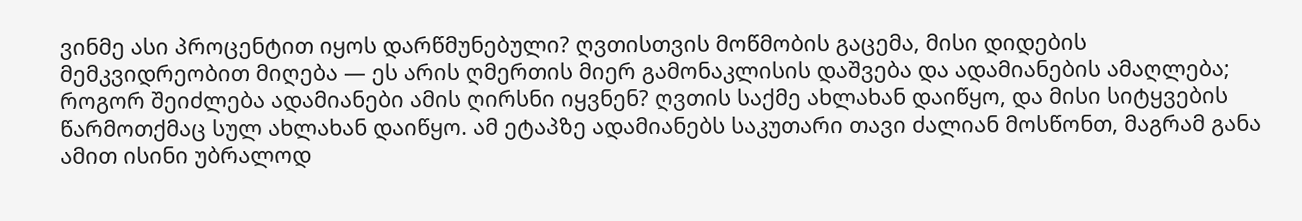ვინმე ასი პროცენტით იყოს დარწმუნებული? ღვთისთვის მოწმობის გაცემა, მისი დიდების მემკვიდრეობით მიღება — ეს არის ღმერთის მიერ გამონაკლისის დაშვება და ადამიანების ამაღლება; როგორ შეიძლება ადამიანები ამის ღირსნი იყვნენ? ღვთის საქმე ახლახან დაიწყო, და მისი სიტყვების წარმოთქმაც სულ ახლახან დაიწყო. ამ ეტაპზე ადამიანებს საკუთარი თავი ძალიან მოსწონთ, მაგრამ განა ამით ისინი უბრალოდ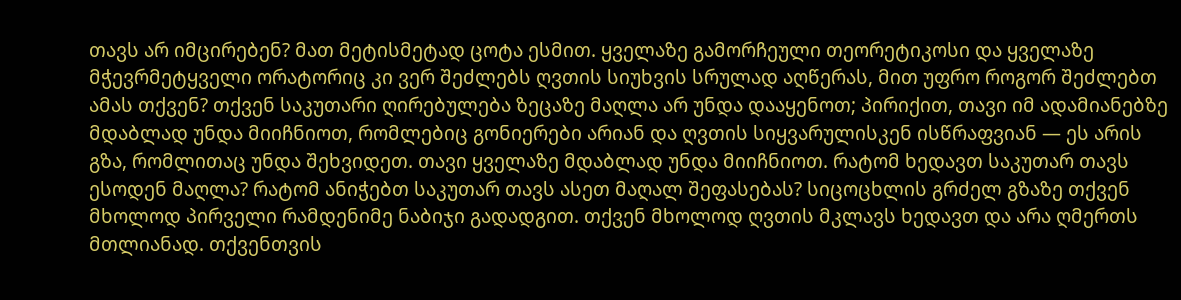თავს არ იმცირებენ? მათ მეტისმეტად ცოტა ესმით. ყველაზე გამორჩეული თეორეტიკოსი და ყველაზე მჭევრმეტყველი ორატორიც კი ვერ შეძლებს ღვთის სიუხვის სრულად აღწერას, მით უფრო როგორ შეძლებთ ამას თქვენ? თქვენ საკუთარი ღირებულება ზეცაზე მაღლა არ უნდა დააყენოთ; პირიქით, თავი იმ ადამიანებზე მდაბლად უნდა მიიჩნიოთ, რომლებიც გონიერები არიან და ღვთის სიყვარულისკენ ისწრაფვიან — ეს არის გზა, რომლითაც უნდა შეხვიდეთ. თავი ყველაზე მდაბლად უნდა მიიჩნიოთ. რატომ ხედავთ საკუთარ თავს ესოდენ მაღლა? რატომ ანიჭებთ საკუთარ თავს ასეთ მაღალ შეფასებას? სიცოცხლის გრძელ გზაზე თქვენ მხოლოდ პირველი რამდენიმე ნაბიჯი გადადგით. თქვენ მხოლოდ ღვთის მკლავს ხედავთ და არა ღმერთს მთლიანად. თქვენთვის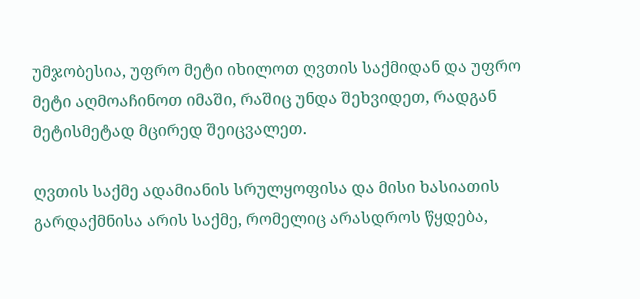უმჯობესია, უფრო მეტი იხილოთ ღვთის საქმიდან და უფრო მეტი აღმოაჩინოთ იმაში, რაშიც უნდა შეხვიდეთ, რადგან მეტისმეტად მცირედ შეიცვალეთ.

ღვთის საქმე ადამიანის სრულყოფისა და მისი ხასიათის გარდაქმნისა არის საქმე, რომელიც არასდროს წყდება,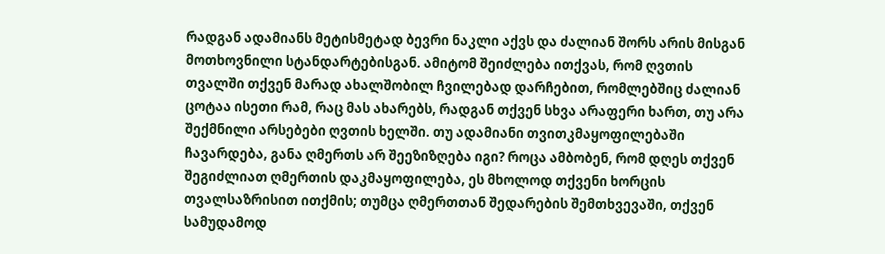რადგან ადამიანს მეტისმეტად ბევრი ნაკლი აქვს და ძალიან შორს არის მისგან მოთხოვნილი სტანდარტებისგან. ამიტომ შეიძლება ითქვას, რომ ღვთის თვალში თქვენ მარად ახალშობილ ჩვილებად დარჩებით, რომლებშიც ძალიან ცოტაა ისეთი რამ, რაც მას ახარებს, რადგან თქვენ სხვა არაფერი ხართ, თუ არა შექმნილი არსებები ღვთის ხელში. თუ ადამიანი თვითკმაყოფილებაში ჩავარდება, განა ღმერთს არ შეეზიზღება იგი? როცა ამბობენ, რომ დღეს თქვენ შეგიძლიათ ღმერთის დაკმაყოფილება, ეს მხოლოდ თქვენი ხორცის თვალსაზრისით ითქმის; თუმცა ღმერთთან შედარების შემთხვევაში, თქვენ სამუდამოდ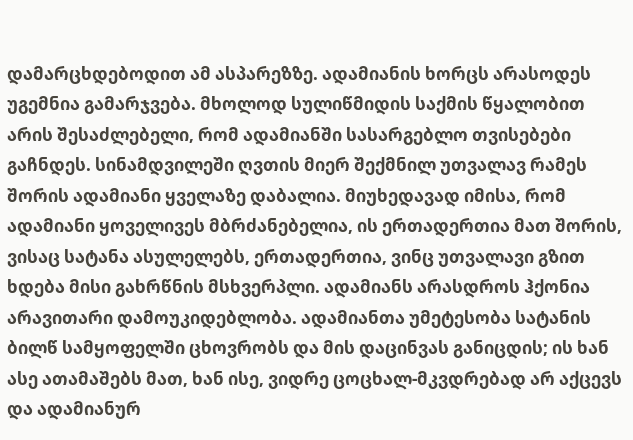დამარცხდებოდით ამ ასპარეზზე. ადამიანის ხორცს არასოდეს უგემნია გამარჯვება. მხოლოდ სულიწმიდის საქმის წყალობით არის შესაძლებელი, რომ ადამიანში სასარგებლო თვისებები გაჩნდეს. სინამდვილეში ღვთის მიერ შექმნილ უთვალავ რამეს შორის ადამიანი ყველაზე დაბალია. მიუხედავად იმისა, რომ ადამიანი ყოველივეს მბრძანებელია, ის ერთადერთია მათ შორის, ვისაც სატანა ასულელებს, ერთადერთია, ვინც უთვალავი გზით ხდება მისი გახრწნის მსხვერპლი. ადამიანს არასდროს ჰქონია არავითარი დამოუკიდებლობა. ადამიანთა უმეტესობა სატანის ბილწ სამყოფელში ცხოვრობს და მის დაცინვას განიცდის; ის ხან ასე ათამაშებს მათ, ხან ისე, ვიდრე ცოცხალ-მკვდრებად არ აქცევს და ადამიანურ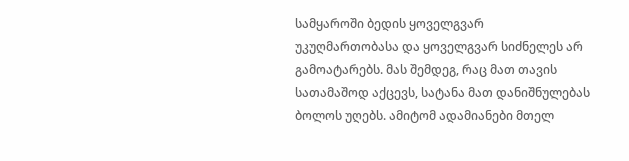სამყაროში ბედის ყოველგვარ უკუღმართობასა და ყოველგვარ სიძნელეს არ გამოატარებს. მას შემდეგ, რაც მათ თავის სათამაშოდ აქცევს, სატანა მათ დანიშნულებას ბოლოს უღებს. ამიტომ ადამიანები მთელ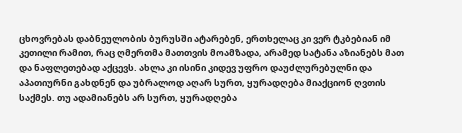ცხოვრებას დაბნეულობის ბურუსში ატარებენ, ერთხელაც კი ვერ ტკბებიან იმ კეთილი რამით, რაც ღმერთმა მათთვის მოამზადა, არამედ სატანა აზიანებს მათ და ნაფლეთებად აქცევს. ახლა კი ისინი კიდევ უფრო დაუძლურებულნი და აპათიურნი გახდნენ და უბრალოდ აღარ სურთ, ყურადღება მიაქციონ ღვთის საქმეს. თუ ადამიანებს არ სურთ, ყურადღება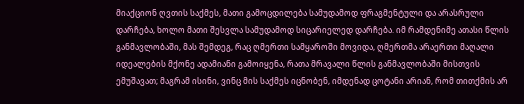მიაქციონ ღვთის საქმეს, მათი გამოცდილება სამუდამოდ ფრაგმენტული და არასრული დარჩება, ხოლო მათი შესვლა სამუდამოდ სიცარიელედ დარჩება. იმ რამდენიმე ათასი წლის განმავლობაში, მას შემდეგ, რაც ღმერთი სამყაროში მოვიდა, ღმერთმა არაერთი მაღალი იდეალების მქონე ადამიანი გამოიყენა, რათა მრავალი წლის განმავლობაში მისთვის ემუშავათ; მაგრამ ისინი, ვინც მის საქმეს იცნობენ, იმდენად ცოტანი არიან, რომ თითქმის არ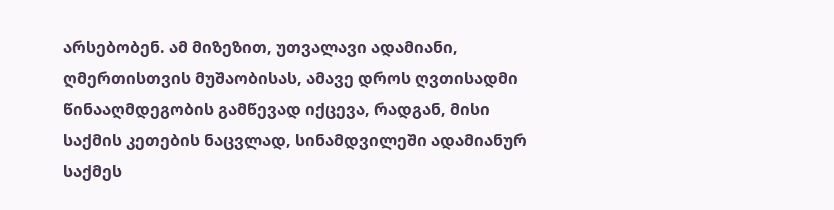არსებობენ. ამ მიზეზით, უთვალავი ადამიანი, ღმერთისთვის მუშაობისას, ამავე დროს ღვთისადმი წინააღმდეგობის გამწევად იქცევა, რადგან, მისი საქმის კეთების ნაცვლად, სინამდვილეში ადამიანურ საქმეს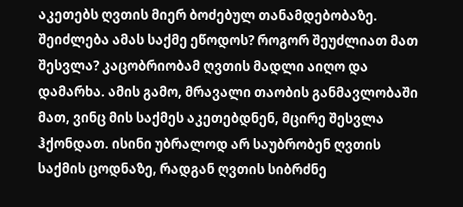აკეთებს ღვთის მიერ ბოძებულ თანამდებობაზე. შეიძლება ამას საქმე ეწოდოს? როგორ შეუძლიათ მათ შესვლა? კაცობრიობამ ღვთის მადლი აიღო და დამარხა. ამის გამო, მრავალი თაობის განმავლობაში მათ, ვინც მის საქმეს აკეთებდნენ, მცირე შესვლა ჰქონდათ. ისინი უბრალოდ არ საუბრობენ ღვთის საქმის ცოდნაზე, რადგან ღვთის სიბრძნე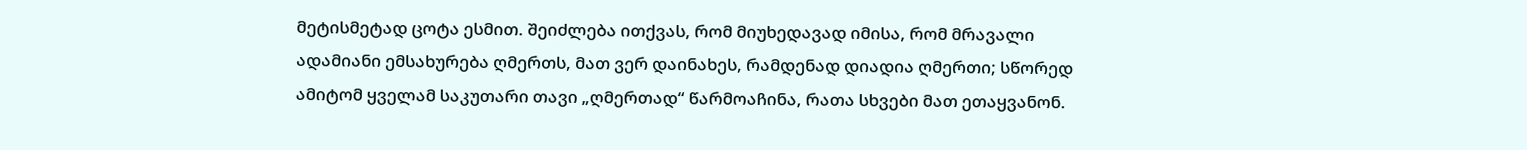მეტისმეტად ცოტა ესმით. შეიძლება ითქვას, რომ მიუხედავად იმისა, რომ მრავალი ადამიანი ემსახურება ღმერთს, მათ ვერ დაინახეს, რამდენად დიადია ღმერთი; სწორედ ამიტომ ყველამ საკუთარი თავი „ღმერთად“ წარმოაჩინა, რათა სხვები მათ ეთაყვანონ.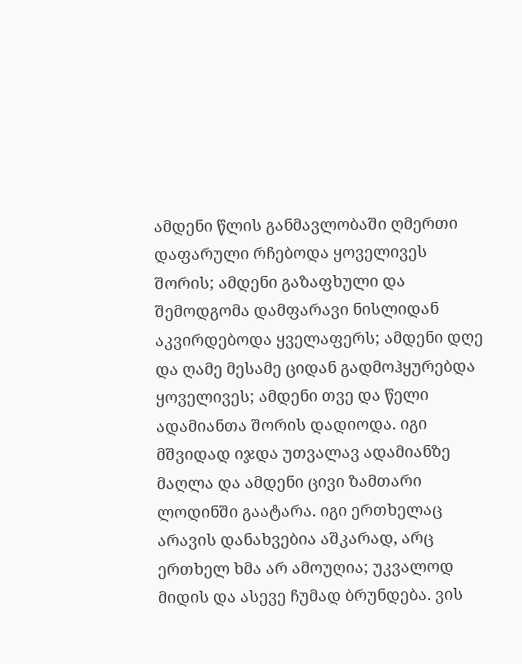ამდენი წლის განმავლობაში ღმერთი დაფარული რჩებოდა ყოველივეს შორის; ამდენი გაზაფხული და შემოდგომა დამფარავი ნისლიდან აკვირდებოდა ყველაფერს; ამდენი დღე და ღამე მესამე ციდან გადმოჰყურებდა ყოველივეს; ამდენი თვე და წელი ადამიანთა შორის დადიოდა. იგი მშვიდად იჯდა უთვალავ ადამიანზე მაღლა და ამდენი ცივი ზამთარი ლოდინში გაატარა. იგი ერთხელაც არავის დანახვებია აშკარად, არც ერთხელ ხმა არ ამოუღია; უკვალოდ მიდის და ასევე ჩუმად ბრუნდება. ვის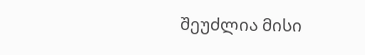შეუძლია მისი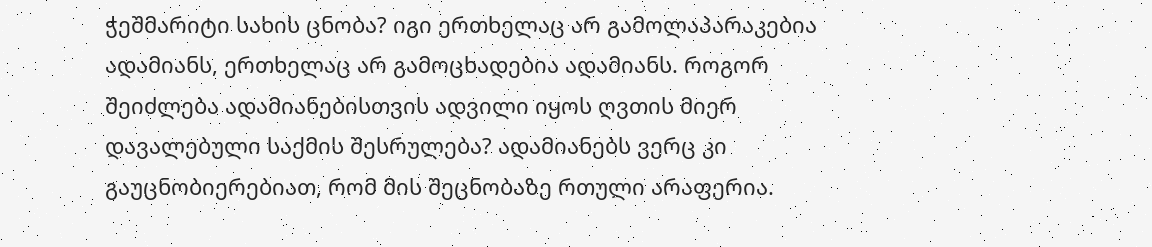ჭეშმარიტი სახის ცნობა? იგი ერთხელაც არ გამოლაპარაკებია ადამიანს, ერთხელაც არ გამოცხადებია ადამიანს. როგორ შეიძლება ადამიანებისთვის ადვილი იყოს ღვთის მიერ დავალებული საქმის შესრულება? ადამიანებს ვერც კი გაუცნობიერებიათ, რომ მის შეცნობაზე რთული არაფერია.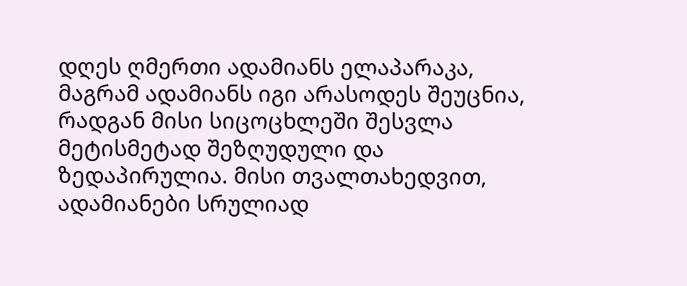დღეს ღმერთი ადამიანს ელაპარაკა, მაგრამ ადამიანს იგი არასოდეს შეუცნია, რადგან მისი სიცოცხლეში შესვლა მეტისმეტად შეზღუდული და ზედაპირულია. მისი თვალთახედვით, ადამიანები სრულიად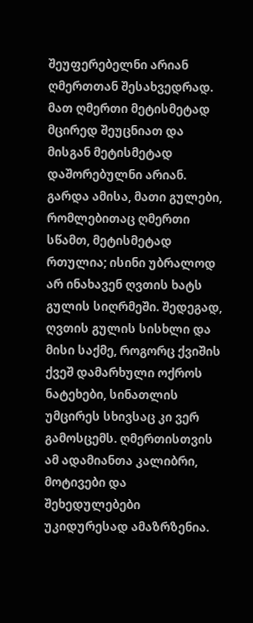შეუფერებელნი არიან ღმერთთან შესახვედრად. მათ ღმერთი მეტისმეტად მცირედ შეუცნიათ და მისგან მეტისმეტად დაშორებულნი არიან. გარდა ამისა, მათი გულები, რომლებითაც ღმერთი სწამთ, მეტისმეტად რთულია; ისინი უბრალოდ არ ინახავენ ღვთის ხატს გულის სიღრმეში. შედეგად, ღვთის გულის სისხლი და მისი საქმე, როგორც ქვიშის ქვეშ დამარხული ოქროს ნატეხები, სინათლის უმცირეს სხივსაც კი ვერ გამოსცემს. ღმერთისთვის ამ ადამიანთა კალიბრი, მოტივები და შეხედულებები უკიდურესად ამაზრზენია.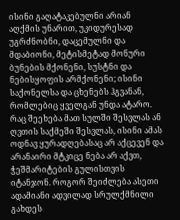ისინი გაღატაკებულნი არიან აღქმის უნარით, უკიდურესად უგრძნობნი, დაცემულნი და მდაბიონი, მეტისმეტად მონური ბუნების მქონენი, სუსტნი და ნებისყოფის არმქონენი; ისინი საქონელსა და ცხენებს ჰგვანან, რომლებიც ყველგან უნდა ატარო. რაც შეეხება მათ სულში შესვლას ან ღვთის საქმეში შესვლას, ისინი ამას ოდნავ ყურადღებასაც არ აქცევენ და არანაირი მტკიცე ნება არ აქვთ, ჭეშმარიტების გულისთვის იტანჯონ. როგორ შეიძლება ასეთი ადამიანი ადვილად სრულქმნილი გახდეს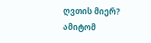ღვთის მიერ? ამიტომ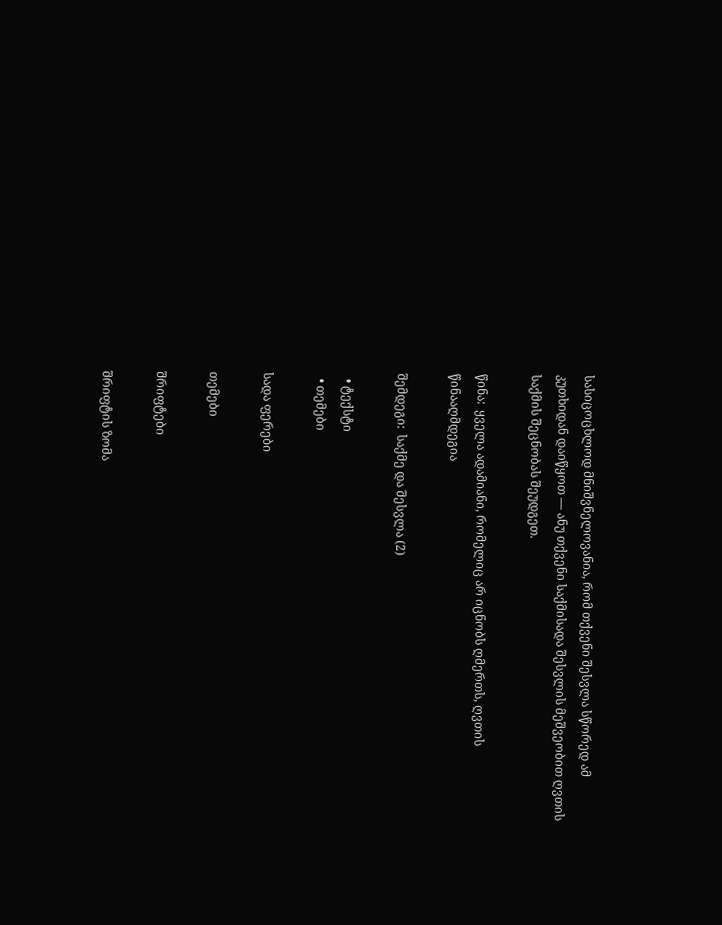სასიცოცხლოდ მნიშვნელოვანია, რომ თქვენი შესვლა სწორედ ამ კუთხიდან დაიწყოთ — ანუ თქვენი საქმისადა შესვლის მეშვეობით ღვთის საქმის შეცნობას შეუდგეთ.

წინა:  ყველა ადამიანი, რომელიც არ იცნობს ღმერთს, ღვთის წინააღმდეგია

შემდეგი:  საქმე და შესვლა (2)

  • ტექსტი
  • თემები

სადა ფერები

თემები

შრიფტები

შრიფტის ზომა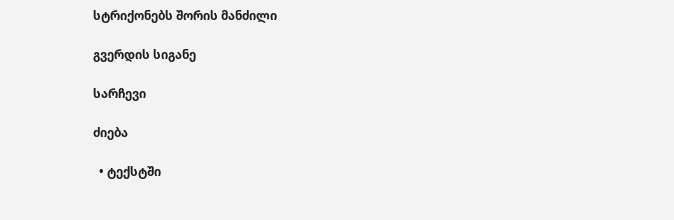სტრიქონებს შორის მანძილი

გვერდის სიგანე

სარჩევი

ძიება

  • ტექსტში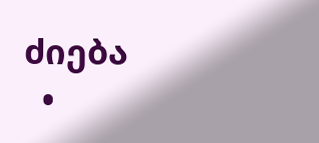ძიება
  •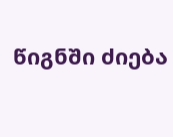წიგნში ძიება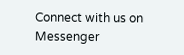Connect with us on Messenger